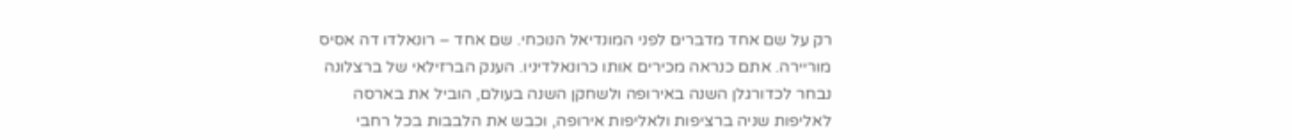רק על שם אחד מדברים לפני המונדיאל הנוכחי. שם אחד – רונאלדו דה אסיס מוריירה. אתם כנראה מכירים אותו כרונאלדיניו. הענק הברזילאי של ברצלונה נבחר לכדורגלן השנה באירופה ולשחקן השנה בעולם, הוביל את בארסה לאליפות שניה ברציפות ולאליפות אירופה, וכבש את הלבבות בכל רחבי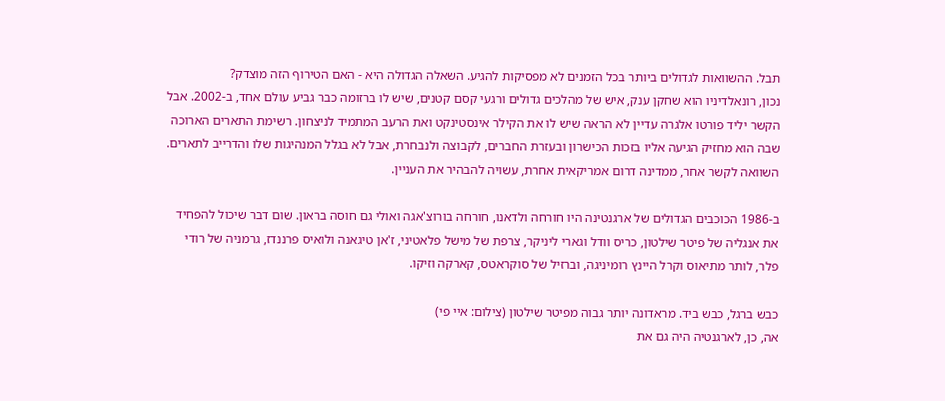תבל. ההשוואות לגדולים ביותר בכל הזמנים לא מפסיקות להגיע. השאלה הגדולה היא - האם הטירוף הזה מוצדק?
נכון, רונאלדיניו הוא שחקן ענק, איש של מהלכים גדולים ורגעי קסם קטנים, שיש לו ברזומה כבר גביע עולם אחד, ב-2002. אבל הקשר יליד פורטו אלגרה עדיין לא הראה שיש לו את הקילר אינסטינקט ואת הרעב המתמיד לניצחון. רשימת התארים הארוכה שבה הוא מחזיק הגיעה אליו בזכות הכישרון ובעזרת החברים, לקבוצה ולנבחרת, אבל לא בגלל המנהיגות שלו והדרייב לתארים. השוואה לקשר אחר, ממדינה דרום אמריקאית אחרת, עשויה להבהיר את העניין.

ב-1986 הכוכבים הגדולים של ארגנטינה היו חורחה ולדאנו, חורחה בורוצ'אגה ואולי גם חוסה בראון. שום דבר שיכול להפחיד את אנגליה של פיטר שילטון, כריס וודל וגארי ליניקר, צרפת של מישל פלאטיני, ז'אן טיגאנה ולואיס פרננדז, גרמניה של רודי פלר, לותר מתיאוס וקרל היינץ רומיניגה, וברזיל של סוקראטס, קארקה וזיקו.

כבש ברגל, כבש ביד. מראדונה יותר גבוה מפיטר שילטון (צילום: איי פי)
אה, כן, לארגנטיה היה גם את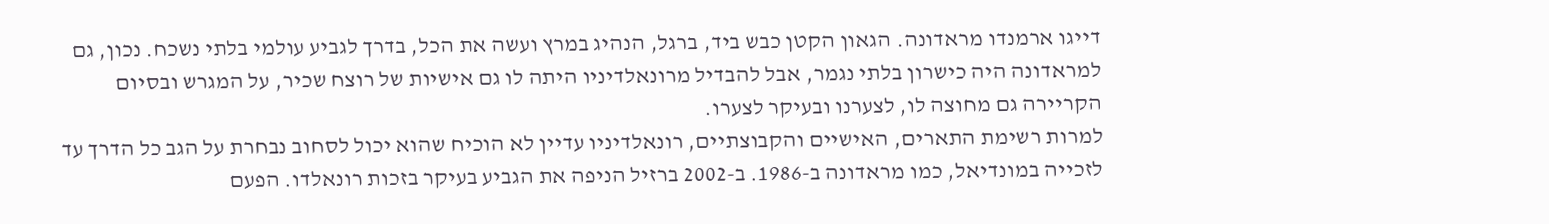דייגו ארמנדו מראדונה. הגאון הקטן כבש ביד, ברגל, הנהיג במרץ ועשה את הכל, בדרך לגביע עולמי בלתי נשכח. נכון, גם למראדונה היה כישרון בלתי נגמר, אבל להבדיל מרונאלדיניו היתה לו גם אישיות של רוצח שכיר, על המגרש ובסיום הקריירה גם מחוצה לו, לצערנו ובעיקר לצערו.
למרות רשימת התארים, האישיים והקבוצתיים, רונאלדיניו עדיין לא הוכיח שהוא יכול לסחוב נבחרת על הגב כל הדרך עד לזכייה במונדיאל, כמו מראדונה ב-1986. ב-2002 ברזיל הניפה את הגביע בעיקר בזכות רונאלדו. הפעם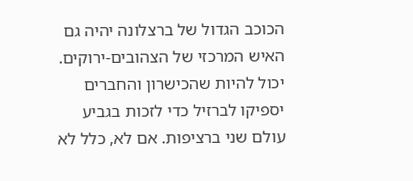הכוכב הגדול של ברצלונה יהיה גם האיש המרכזי של הצהובים-ירוקים. יכול להיות שהכישרון והחברים יספיקו לברזיל כדי לזכות בגביע עולם שני ברציפות. אם לא, כלל לא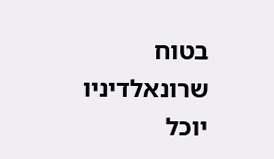בטוח שרונאלדיניו יוכל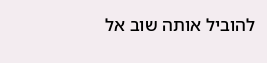להוביל אותה שוב אל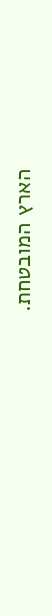הארץ המובטחת.